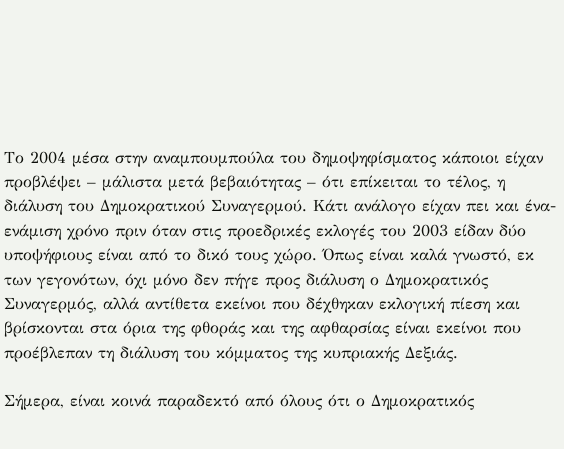Το 2004 μέσα στην αναμπουμπούλα του δημοψηφίσματος κάποιοι είχαν προβλέψει – μάλιστα μετά βεβαιότητας – ότι επίκειται το τέλος, η διάλυση του Δημοκρατικού Συναγερμού. Κάτι ανάλογο είχαν πει και ένα-ενάμιση χρόνο πριν όταν στις προεδρικές εκλογές του 2003 είδαν δύο υποψήφιους είναι από το δικό τους χώρο. Όπως είναι καλά γνωστό, εκ των γεγονότων, όχι μόνο δεν πήγε προς διάλυση ο Δημοκρατικός Συναγερμός, αλλά αντίθετα εκείνοι που δέχθηκαν εκλογική πίεση και βρίσκονται στα όρια της φθοράς και της αφθαρσίας είναι εκείνοι που προέβλεπαν τη διάλυση του κόμματος της κυπριακής Δεξιάς.

Σήμερα, είναι κοινά παραδεκτό από όλους ότι ο Δημοκρατικός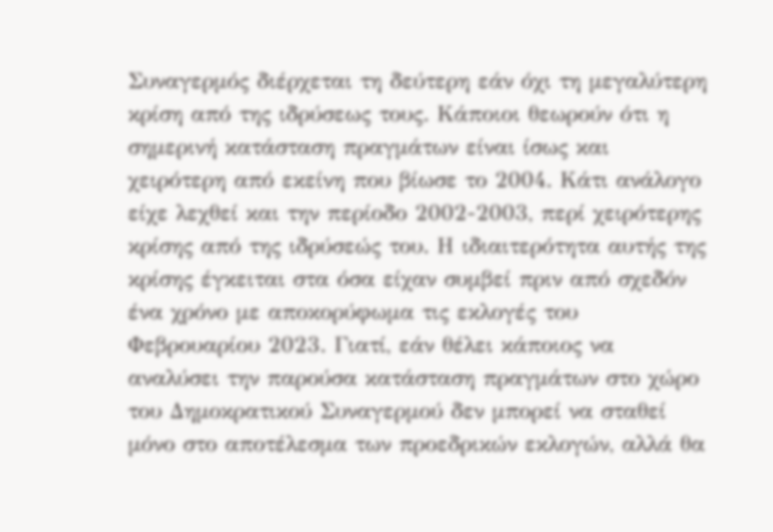Συναγερμός διέρχεται τη δεύτερη εάν όχι τη μεγαλύτερη κρίση από της ιδρύσεως τους. Κάποιοι θεωρούν ότι η σημερινή κατάσταση πραγμάτων είναι ίσως και χειρότερη από εκείνη που βίωσε το 2004. Κάτι ανάλογο είχε λεχθεί και την περίοδο 2002-2003, περί χειρότερης κρίσης από της ιδρύσεώς του. Η ιδιαιτερότητα αυτής της κρίσης έγκειται στα όσα είχαν συμβεί πριν από σχεδόν ένα χρόνο με αποκορύφωμα τις εκλογές του Φεβρουαρίου 2023. Γιατί, εάν θέλει κάποιος να αναλύσει την παρούσα κατάσταση πραγμάτων στο χώρο του Δημοκρατικού Συναγερμού δεν μπορεί να σταθεί μόνο στο αποτέλεσμα των προεδρικών εκλογών, αλλά θα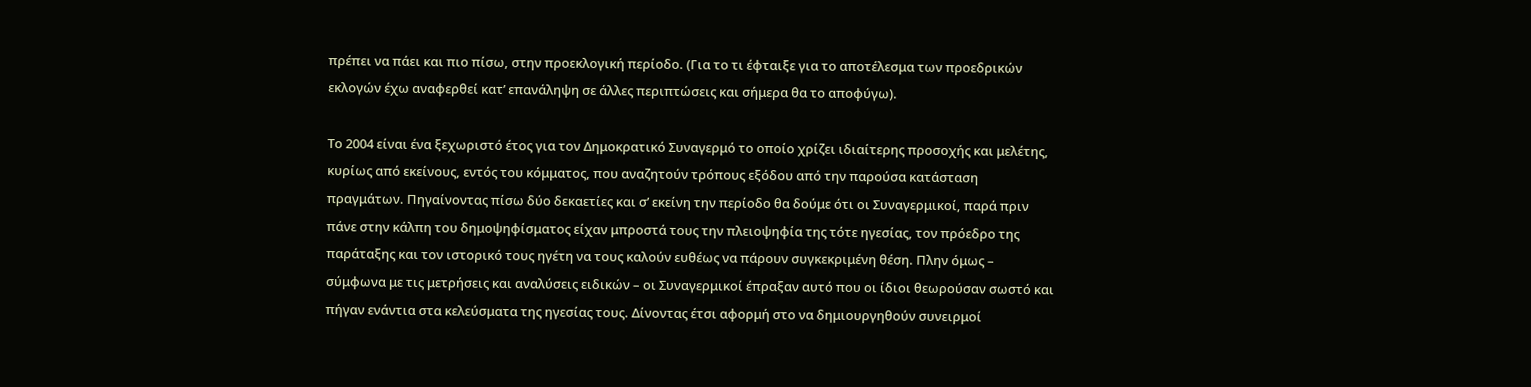πρέπει να πάει και πιο πίσω, στην προεκλογική περίοδο. (Για το τι έφταιξε για το αποτέλεσμα των προεδρικών εκλογών έχω αναφερθεί κατ’ επανάληψη σε άλλες περιπτώσεις και σήμερα θα το αποφύγω).

Το 2004 είναι ένα ξεχωριστό έτος για τον Δημοκρατικό Συναγερμό το οποίο χρίζει ιδιαίτερης προσοχής και μελέτης, κυρίως από εκείνους, εντός του κόμματος, που αναζητούν τρόπους εξόδου από την παρούσα κατάσταση πραγμάτων. Πηγαίνοντας πίσω δύο δεκαετίες και σ’ εκείνη την περίοδο θα δούμε ότι οι Συναγερμικοί, παρά πριν πάνε στην κάλπη του δημοψηφίσματος είχαν μπροστά τους την πλειοψηφία της τότε ηγεσίας, τον πρόεδρο της παράταξης και τον ιστορικό τους ηγέτη να τους καλούν ευθέως να πάρουν συγκεκριμένη θέση. Πλην όμως – σύμφωνα με τις μετρήσεις και αναλύσεις ειδικών – οι Συναγερμικοί έπραξαν αυτό που οι ίδιοι θεωρούσαν σωστό και πήγαν ενάντια στα κελεύσματα της ηγεσίας τους. Δίνοντας έτσι αφορμή στο να δημιουργηθούν συνειρμοί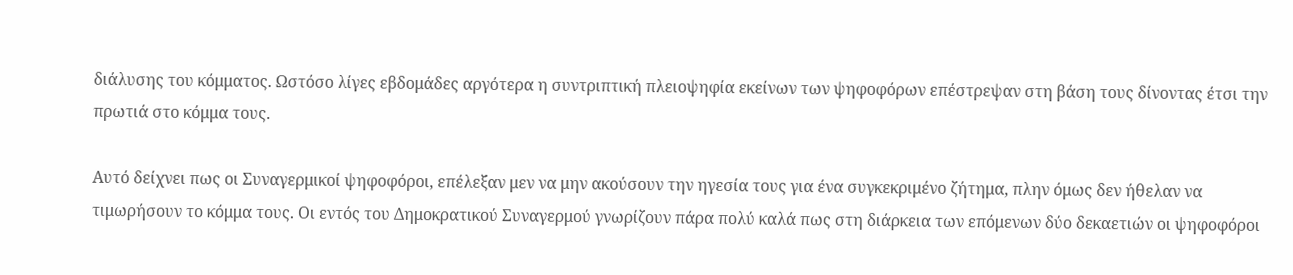διάλυσης του κόμματος. Ωστόσο λίγες εβδομάδες αργότερα η συντριπτική πλειοψηφία εκείνων των ψηφοφόρων επέστρεψαν στη βάση τους δίνοντας έτσι την πρωτιά στο κόμμα τους.

Αυτό δείχνει πως οι Συναγερμικοί ψηφοφόροι, επέλεξαν μεν να μην ακούσουν την ηγεσία τους για ένα συγκεκριμένο ζήτημα, πλην όμως δεν ήθελαν να τιμωρήσουν το κόμμα τους. Οι εντός του Δημοκρατικού Συναγερμού γνωρίζουν πάρα πολύ καλά πως στη διάρκεια των επόμενων δύο δεκαετιών οι ψηφοφόροι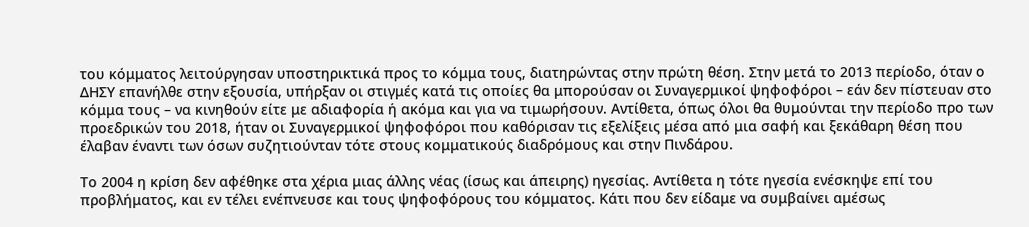του κόμματος λειτούργησαν υποστηρικτικά προς το κόμμα τους, διατηρώντας στην πρώτη θέση. Στην μετά το 2013 περίοδο, όταν ο ΔΗΣΥ επανήλθε στην εξουσία, υπήρξαν οι στιγμές κατά τις οποίες θα μπορούσαν οι Συναγερμικοί ψηφοφόροι – εάν δεν πίστευαν στο κόμμα τους – να κινηθούν είτε με αδιαφορία ή ακόμα και για να τιμωρήσουν. Αντίθετα, όπως όλοι θα θυμούνται την περίοδο προ των προεδρικών του 2018, ήταν οι Συναγερμικοί ψηφοφόροι που καθόρισαν τις εξελίξεις μέσα από μια σαφή και ξεκάθαρη θέση που έλαβαν έναντι των όσων συζητιούνταν τότε στους κομματικούς διαδρόμους και στην Πινδάρου.

Το 2004 η κρίση δεν αφέθηκε στα χέρια μιας άλλης νέας (ίσως και άπειρης) ηγεσίας. Αντίθετα η τότε ηγεσία ενέσκηψε επί του προβλήματος, και εν τέλει ενέπνευσε και τους ψηφοφόρους του κόμματος. Κάτι που δεν είδαμε να συμβαίνει αμέσως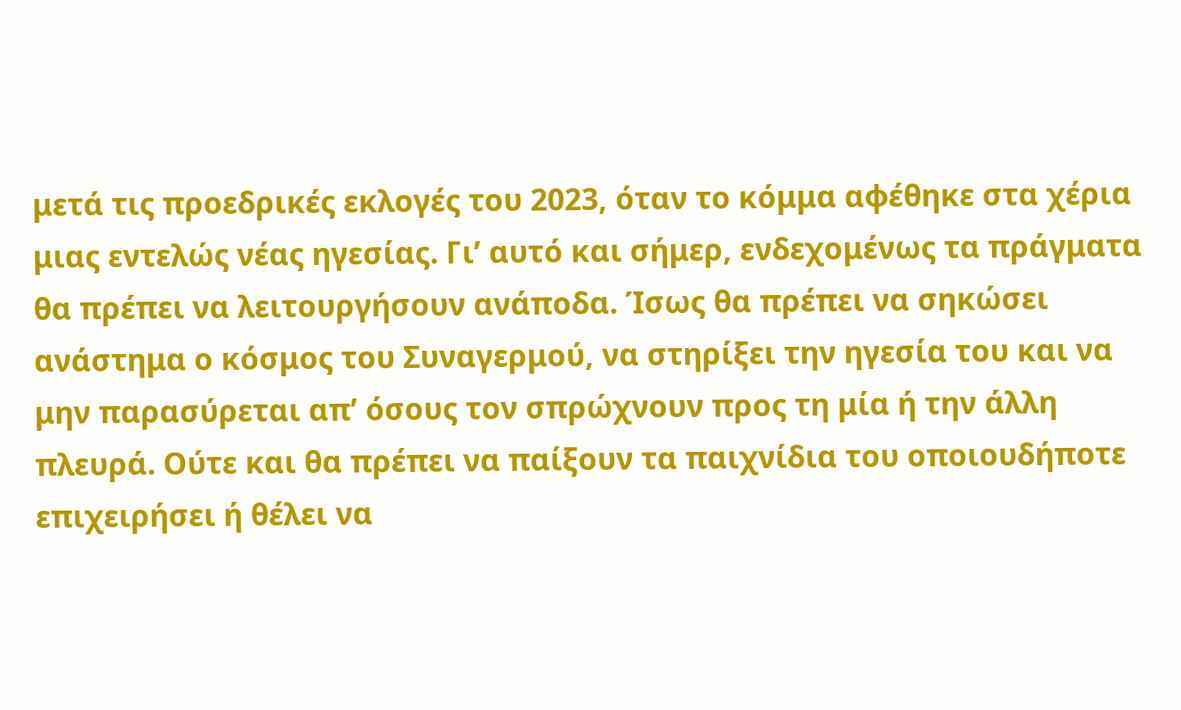μετά τις προεδρικές εκλογές του 2023, όταν το κόμμα αφέθηκε στα χέρια μιας εντελώς νέας ηγεσίας. Γι’ αυτό και σήμερ, ενδεχομένως τα πράγματα θα πρέπει να λειτουργήσουν ανάποδα. Ίσως θα πρέπει να σηκώσει ανάστημα ο κόσμος του Συναγερμού, να στηρίξει την ηγεσία του και να μην παρασύρεται απ’ όσους τον σπρώχνουν προς τη μία ή την άλλη πλευρά. Ούτε και θα πρέπει να παίξουν τα παιχνίδια του οποιουδήποτε επιχειρήσει ή θέλει να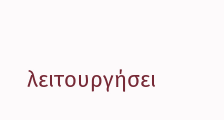λειτουργήσει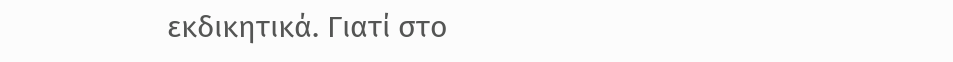εκδικητικά. Γιατί στο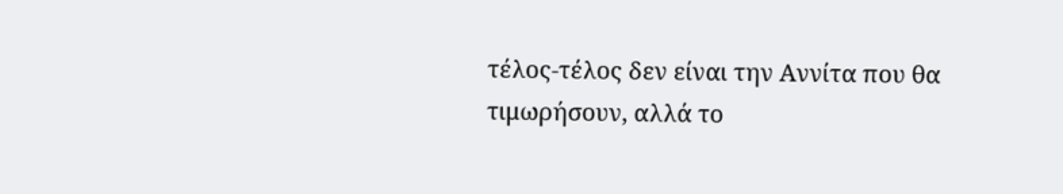τέλος-τέλος δεν είναι την Αννίτα που θα τιμωρήσουν, αλλά το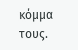κόμμα τους.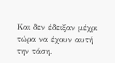Και δεν έδειξαν μέχρι τώρα να έχουν αυτή την τάση.